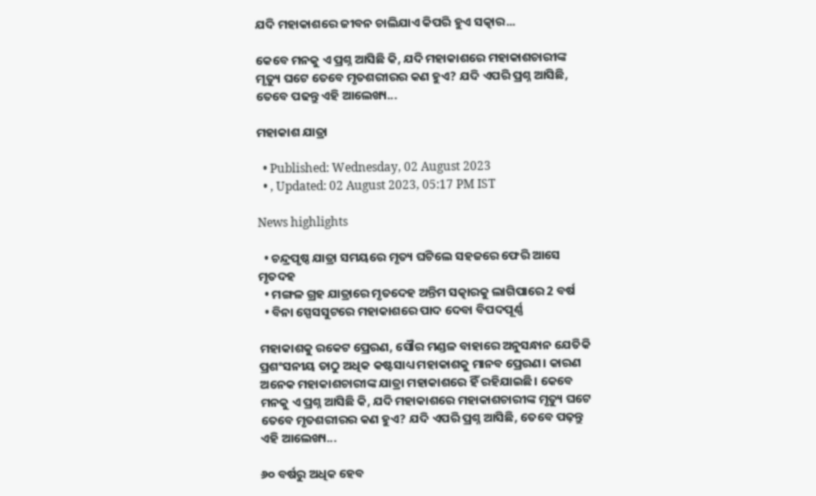ଯଦି ମହାକାଶରେ ଜୀବନ ଚାଲିଯାଏ କିପରି ହୁଏ ସତ୍କାର...

କେବେ ମନକୁ ଏ ପ୍ରଶ୍ନ ଆସିଛି କି, ଯଦି ମହାକାଶରେ ମହାକାଶଚାରୀଙ୍କ ମୃତ୍ୟୁ ଘଟେ ତେବେ ମୃତଶରୀରର କଣ ହୁଏ? ଯଦି ଏପରି ପ୍ରଶ୍ନ ଆସିଛି, ତେବେ ପଢନ୍ତୁ ଏହି ଆଲେଖ୍ୟ...

ମହାକାଶ ଯାତ୍ରା

  • Published: Wednesday, 02 August 2023
  • , Updated: 02 August 2023, 05:17 PM IST

News highlights

  • ଚନ୍ଦ୍ରପୃଷ୍ଠ ଯାତ୍ରା ସମୟରେ ମୃତ୍ୟ ଘଟିଲେ ସହଜରେ ଫେରି ଆସେ ମୃତଦହ
  • ମଙ୍ଗଳ ଗ୍ରହ ଯାତ୍ରାରେ ମୃତଦେହ ଅନ୍ତିମ ସତ୍କାରକୁ ଲାଗିପାରେ 2 ବର୍ଷ
  • ବିନା ସ୍ପେସସୁଟରେ ମହାକାଶରେ ପାଦ ଦେବା ବିପଦପୂର୍ଣ୍ଣ

ମହାକାଶକୁ ରକେଟ ପ୍ରେରଣ, ସୌର ମଣ୍ଡଳ ବାହାରେ ଅନୁସନ୍ଧାନ ଯେତିକି ପ୍ରଶଂସନୀୟ ତାଠୁ ଅଧିକ କଷ୍ଟସାଧ୍ୟ ମହାକାଶକୁ ମାନବ ପ୍ରେରଣ। କାରଣ ଅନେକ ମହାକାଶଚାରୀଙ୍କ ଯାତ୍ରା ମହାକାଶରେ ହିଁ ରହିଯାଇଛି। କେବେ ମନକୁ ଏ ପ୍ରଶ୍ନ ଆସିଛି କି, ଯଦି ମହାକାଶରେ ମହାକାଶଚାରୀଙ୍କ ମୃତ୍ୟୁ ଘଟେ ତେବେ ମୃତଶରୀରର କଣ ହୁଏ? ଯଦି ଏପରି ପ୍ରଶ୍ନ ଆସିଛି, ତେବେ ପଢ଼ନ୍ତୁ ଏହି ଆଲେଖ୍ୟ...

୬୦ ବର୍ଷରୁ ଅଧିକ ହେବ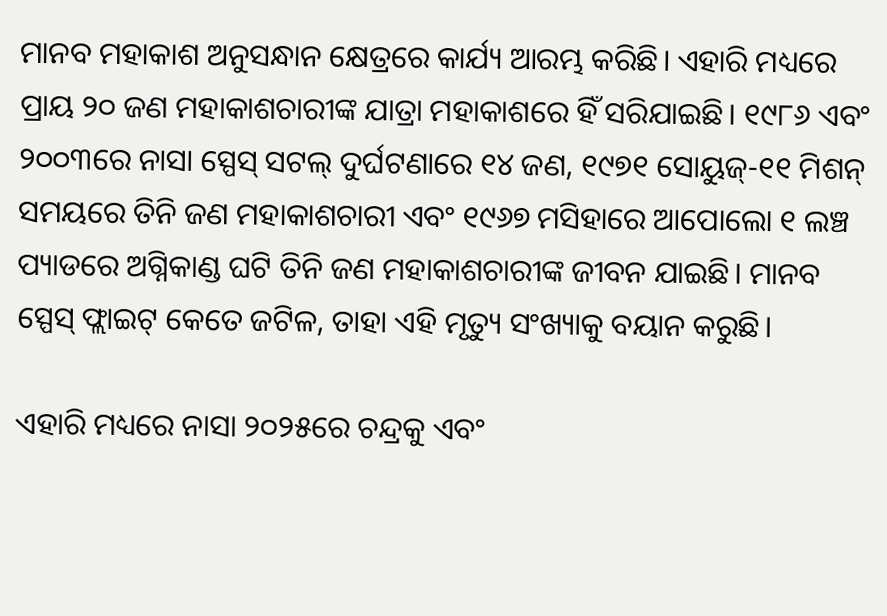ମାନବ ମହାକାଶ ଅନୁସନ୍ଧାନ କ୍ଷେତ୍ରରେ କାର୍ଯ୍ୟ ଆରମ୍ଭ କରିଛି। ଏହାରି ମଧ୍ୟରେ ପ୍ରାୟ ୨୦ ଜଣ ମହାକାଶଚାରୀଙ୍କ ଯାତ୍ରା ମହାକାଶରେ ହିଁ ସରିଯାଇଛି। ୧୯୮୬ ଏବଂ ୨୦୦୩ରେ ନାସା ସ୍ପେସ୍ ସଟଲ୍ ଦୁର୍ଘଟଣାରେ ୧୪ ଜଣ, ୧୯୭୧ ସୋୟୁଜ୍-୧୧ ମିଶନ୍ ସମୟରେ ତିନି ଜଣ ମହାକାଶଚାରୀ ଏବଂ ୧୯୬୭ ମସିହାରେ ଆପୋଲୋ ୧ ଲଞ୍ଚ ପ୍ୟାଡରେ ଅଗ୍ନିକାଣ୍ଡ ଘଟି ତିନି ଜଣ ମହାକାଶଚାରୀଙ୍କ ଜୀବନ ଯାଇଛି। ମାନବ ସ୍ପେସ୍ ଫ୍ଲାଇଟ୍ କେତେ ଜଟିଳ, ତାହା ଏହି ମୃତ୍ୟୁ ସଂଖ୍ୟାକୁ ବୟାନ କରୁଛି।

ଏହାରି ମଧ୍ୟରେ ନାସା ୨୦୨୫ରେ ଚନ୍ଦ୍ରକୁ ଏବଂ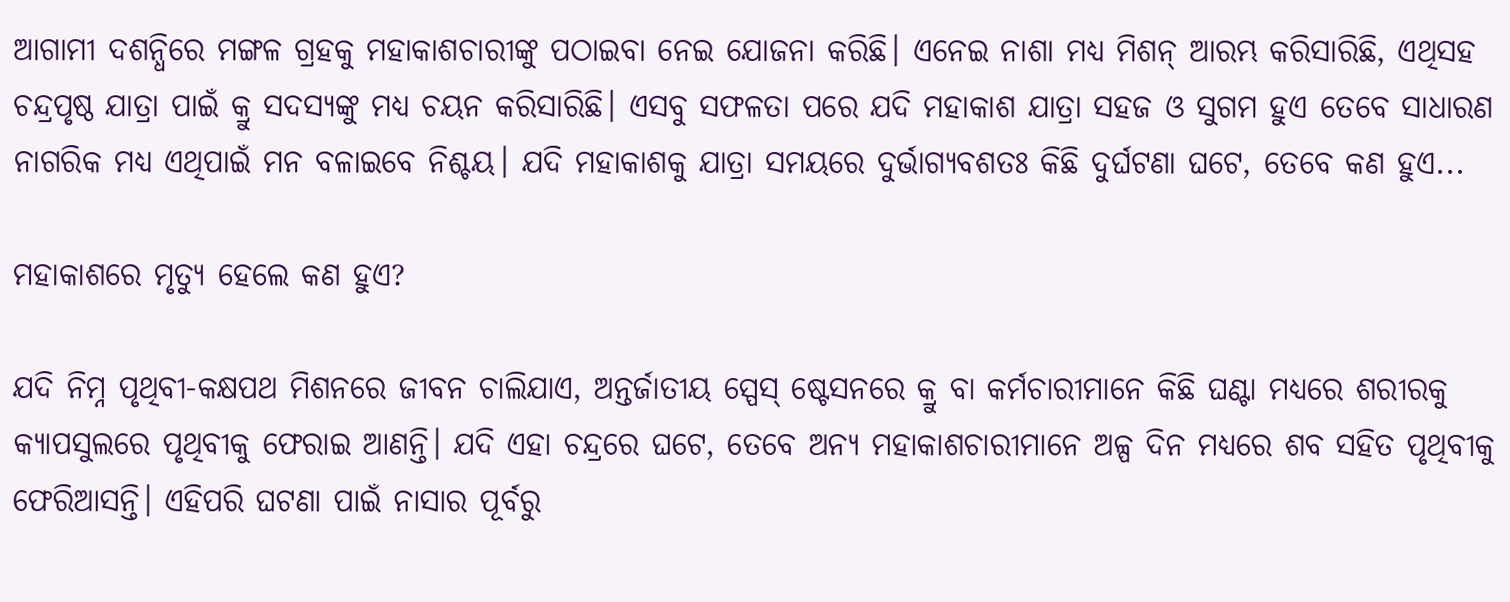ଆଗାମୀ ଦଶନ୍ଧିରେ ମଙ୍ଗଳ ଗ୍ରହକୁ ମହାକାଶଚାରୀଙ୍କୁ ପଠାଇବା ନେଇ ଯୋଜନା କରିଛି। ଏନେଇ ନାଶା ମଧ୍ୟ ମିଶନ୍ ଆରମ୍ଭ କରିସାରିଛି, ଏଥିସହ ଚନ୍ଦ୍ରପୃଷ୍ଠ ଯାତ୍ରା ପାଇଁ କ୍ରୁ ସଦସ୍ୟଙ୍କୁ ମଧ୍ୟ ଚୟନ କରିସାରିଛି। ଏସବୁ ସଫଳତା ପରେ ଯଦି ମହାକାଶ ଯାତ୍ରା ସହଜ ଓ ସୁଗମ ହୁଏ ତେବେ ସାଧାରଣ ନାଗରିକ ମଧ୍ୟ ଏଥିପାଇଁ ମନ ବଳାଇବେ ନିଶ୍ଚୟ। ଯଦି ମହାକାଶକୁ ଯାତ୍ରା ସମୟରେ ଦୁର୍ଭାଗ୍ୟବଶତଃ କିଛି ଦୁର୍ଘଟଣା ଘଟେ, ତେବେ କଣ ହୁଏ...

ମହାକାଶରେ ମୃତ୍ୟୁ ହେଲେ କଣ ହୁଏ?

ଯଦି ନିମ୍ନ ପୃଥିବୀ-କକ୍ଷପଥ ମିଶନରେ ଜୀବନ ଚାଲିଯାଏ, ଅନ୍ତର୍ଜାତୀୟ ସ୍ପେସ୍ ଷ୍ଟେସନରେ କ୍ରୁ ବା କର୍ମଚାରୀମାନେ କିଛି ଘଣ୍ଟା ମଧ୍ୟରେ ଶରୀରକୁ କ୍ୟାପସୁଲରେ ପୃଥିବୀକୁ ଫେରାଇ ଆଣନ୍ତି। ଯଦି ଏହା ଚନ୍ଦ୍ରରେ ଘଟେ, ତେବେ ଅନ୍ୟ ମହାକାଶଚାରୀମାନେ ଅଳ୍ପ ଦିନ ମଧ୍ୟରେ ଶବ ସହିତ ପୃଥିବୀକୁ ଫେରିଆସନ୍ତି। ଏହିପରି ଘଟଣା ପାଇଁ ନାସାର ପୂର୍ବରୁ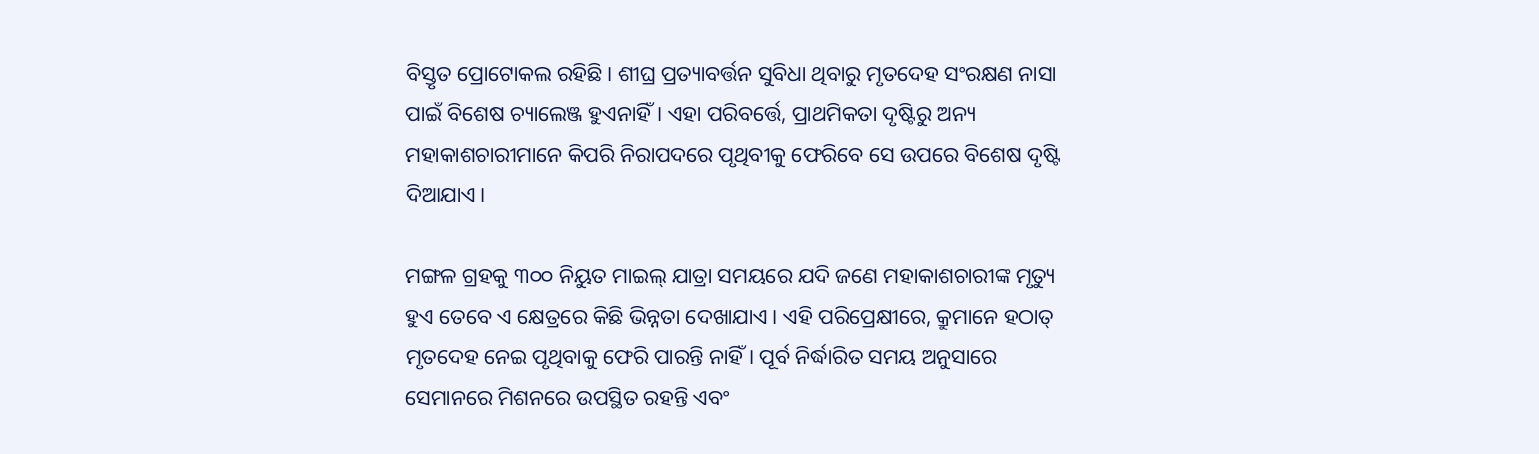ବିସ୍ତୃତ ପ୍ରୋଟୋକଲ ରହିଛି। ଶୀଘ୍ର ପ୍ରତ୍ୟାବର୍ତ୍ତନ ସୁବିଧା ଥିବାରୁ ମୃତଦେହ ସଂରକ୍ଷଣ ନାସା ପାଇଁ ବିଶେଷ ଚ୍ୟାଲେଞ୍ଜ ହୁଏନାହିଁ। ଏହା ପରିବର୍ତ୍ତେ, ପ୍ରାଥମିକତା ଦୃଷ୍ଟିରୁ ଅନ୍ୟ ମହାକାଶଚାରୀମାନେ କିପରି ନିରାପଦରେ ପୃଥିବୀକୁ ଫେରିବେ ସେ ଉପରେ ବିଶେଷ ଦୃଷ୍ଟି ଦିଆଯାଏ।

ମଙ୍ଗଳ ଗ୍ରହକୁ ୩୦୦ ନିୟୁତ ମାଇଲ୍ ଯାତ୍ରା ସମୟରେ ଯଦି ଜଣେ ମହାକାଶଚାରୀଙ୍କ ମୃତ୍ୟୁ ହୁଏ ତେବେ ଏ କ୍ଷେତ୍ରରେ କିଛି ଭିନ୍ନତା ଦେଖାଯାଏ। ଏହି ପରିପ୍ରେକ୍ଷୀରେ, କ୍ରୁମାନେ ହଠାତ୍ ମୃତଦେହ ନେଇ ପୃଥିବାକୁ ଫେରି ପାରନ୍ତି ନାହିଁ। ପୂର୍ବ ନିର୍ଦ୍ଧାରିତ ସମୟ ଅନୁସାରେ ସେମାନରେ ମିଶନରେ ଉପସ୍ଥିତ ରହନ୍ତି ଏବଂ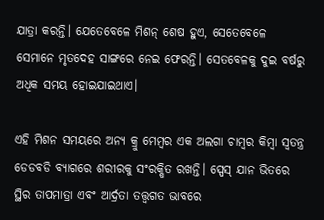ଯାତ୍ରା କରନ୍ତି। ଯେତେବେଳେ ମିଶନ୍ ଶେଷ ହୁଏ, ସେତେବେଳେ ସେମାନେ ମୃତଦେହ ସାଙ୍ଗରେ ନେଇ ଫେରନ୍ତି। ସେତବେଳକୁ ଦୁଇ ବର୍ଷରୁ ଅଧିକ ସମୟ ହୋଇଯାଇଥାଏ।

ଏହି ମିଶନ ସମୟରେ ଅନ୍ୟ କ୍ରୁ ମେମ୍ବର ଏକ ଅଲଗା ଚାମ୍ବର କିମ୍ବା ସ୍ୱତନ୍ତ୍ର ଡେଡବଡି ବ୍ୟାଗରେ ଶରୀରକୁ ସଂରକ୍ଷିତ ରଖନ୍ତି। ସ୍ପେସ୍ ଯାନ ଭିତରେ ସ୍ଥିର ତାପମାତ୍ରା ଏବଂ ଆର୍ଦ୍ରତା ତତ୍ତ୍ୱଗତ ଭାବରେ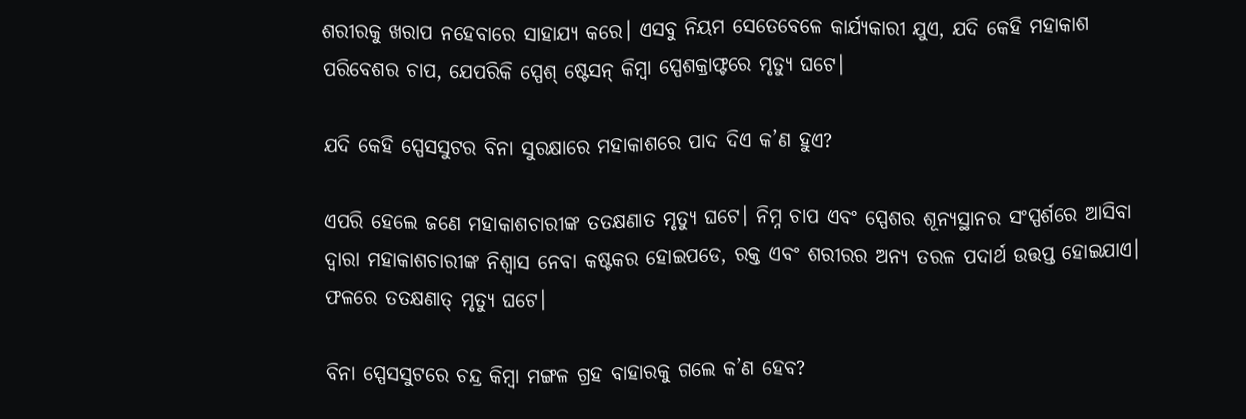ଶରୀରକୁ ଖରାପ ନହେବାରେ ସାହାଯ୍ୟ କରେ। ଏସବୁ ନିୟମ ସେତେବେଳେ କାର୍ଯ୍ୟକାରୀ ଯୁଏ, ଯଦି କେହି ମହାକାଶ ପରିବେଶର ଚାପ, ଯେପରିକି ସ୍ପେଶ୍ ଷ୍ଟେସନ୍ କିମ୍ବା ସ୍ପେଶକ୍ରାଫ୍ଟରେ ମୃତ୍ୟୁ ଘଟେ।

ଯଦି କେହି ସ୍ପେସସୁଟର ବିନା ସୁରକ୍ଷାରେ ମହାକାଶରେ ପାଦ ଦିଏ କ’ଣ ହୁଏ?

ଏପରି ହେଲେ ଜଣେ ମହାକାଶଚାରୀଙ୍କ ତତକ୍ଷଣାତ ମୃତ୍ୟୁ ଘଟେ। ନିମ୍ନ ଚାପ ଏବଂ ସ୍ପେଶର ଶୂନ୍ୟସ୍ଥାନର ସଂସ୍ପର୍ଶରେ ଆସିବା ଦ୍ୱାରା ମହାକାଶଚାରୀଙ୍କ ନିଶ୍ୱାସ ନେବା କଷ୍ଟକର ହୋଇପଡେ, ରକ୍ତ ଏବଂ ଶରୀରର ଅନ୍ୟ ତରଳ ପଦାର୍ଥ ଉତ୍ତପ୍ତ ହୋଇଯାଏ। ଫଳରେ ତତକ୍ଷଣାତ୍ ମୃତ୍ୟୁ ଘଟେ।

ବିନା ସ୍ପେସସୁଟରେ ଚନ୍ଦ୍ର କିମ୍ବା ମଙ୍ଗଳ ଗ୍ରହ ବାହାରକୁ ଗଲେ କ’ଣ ହେବ?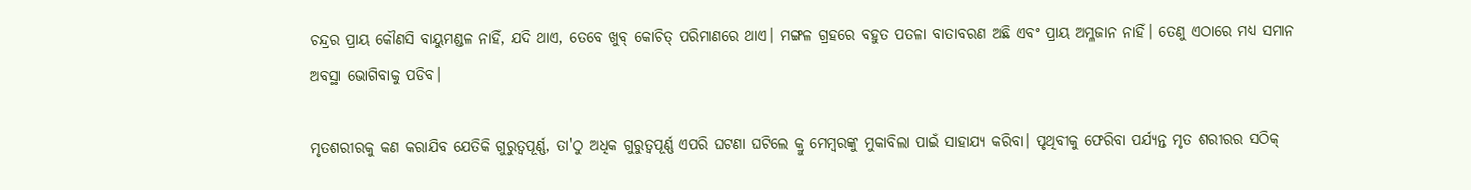ଚନ୍ଦ୍ରର ପ୍ରାୟ କୌଣସି ବାୟୁମଣ୍ଡଳ ନାହିଁ, ଯଦି ଥାଏ, ତେବେ ଖୁବ୍ କୋଚିତ୍ ପରିମାଣରେ ଥାଏ। ମଙ୍ଗଳ ଗ୍ରହରେ ବହୁତ ପତଳା ବାତାବରଣ ଅଛି ଏବଂ ପ୍ରାୟ ଅମ୍ଳଜାନ ନାହିଁ। ତେଣୁ ଏଠାରେ ମଧ୍ୟ ସମାନ ଅବସ୍ଥା ଭୋଗିବାକୁ ପଡିବ।

ମୃତଶରୀରକୁ କଣ କରାଯିବ ଯେତିକି ଗୁରୁତ୍ୱପୂର୍ଣ୍ଣ, ତା'ଠୁ ଅଧିକ ଗୁରୁତ୍ୱପୂର୍ଣ୍ଣ ଏପରି ଘଟଣା ଘଟିଲେ କ୍ରୁ ମେମ୍ୱରଙ୍କୁ ମୁକାବିଲା ପାଇଁ ସାହାଯ୍ୟ କରିବା। ପୃଥିବୀକୁ ଫେରିବା ପର୍ଯ୍ୟନ୍ତ ମୃତ ଶରୀରର ସଠିକ୍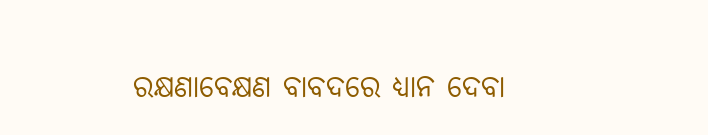ରକ୍ଷଣାବେକ୍ଷଣ ବାବଦରେ ଧ୍ୟାନ ଦେବା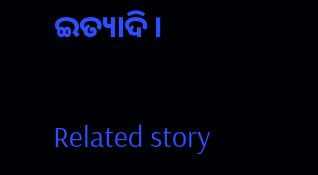ଇତ୍ୟାଦି।

Related story